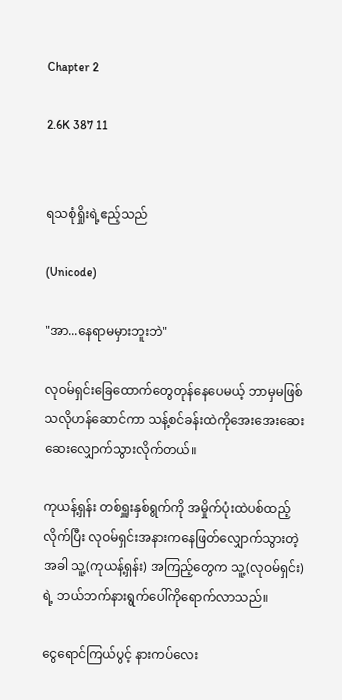Chapter 2

2.6K 387 11


ရသစုံရှိုးရဲ့ဧည့်သည်

(Unicode)

"အာ...နေရာမမှားဘူးဘဲ"

လုဝမ်ရှင်းခြေထောက်တွေတုန်နေပေမယ့် ဘာမှမဖြစ်သလိုဟန်ဆောင်ကာ သန့်စင်ခန်းထဲကိုအေး‌အေးဆေးဆေး‌လျှောက်သွားလိုက်တယ်။

ကုယန့်ရှန်း တစ်ရှူးနှစ်ရွက်ကို အမှိုက်ပုံးထဲပစ်ထည့်လိုက်ပြီး လုဝမ်ရှင်းအနားကနေဖြတ်လျှောက်သွားတဲ့အခါ သူ့(ကုယန့်ရှန်း) အကြည့်တွေက သူ့(လုဝမ်ရှင်း)ရဲ့ ဘယ်ဘက်‌နားရွက်ပေါ်ကိုရောက်လာသည်။

ငွေရောင်ကြယ်ပွင့် နားကပ်လေး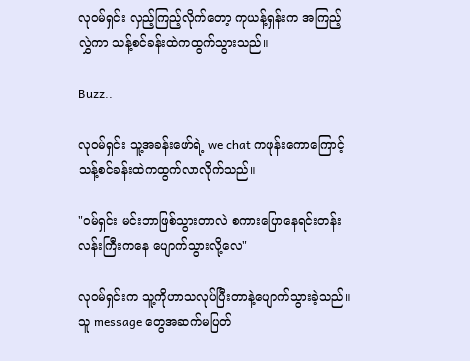လုဝမ်ရှင်း လှည့်ကြည့်လိုက်တော့ ကုယန့်ရှန်းက အကြည့်လွှဲကာ သန့်စင်ခန်းထဲကထွက်သွားသည်။

Buzz..

လုဝမ်ရှင်း သူ့အ‌ခန်းဖော်ရဲ့ we chat ကဖုန်းကောကြောင့် သန့်စင်ခန်းထဲကထွက်လာလိုက်သည်။

"ဝမ်ရှင်း မင်းဘာဖြစ်သွားတာလဲ စကားပြောနေရင်းတန်းလန်းကြီးကနေ ပျောက်သွားလို့လေ"

လုဝမ်ရှင်းက သူ့ကိုဟာသလုပ်ပြီးတာနဲ့ပျောက်သွားခဲ့သည်။ သူ message တွေအဆက်မပြတ်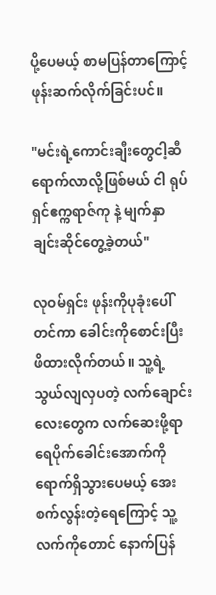ပို့ပေမယ့် စာမပြန်တာကြောင့် ဖုန်းဆက်လိုက်ခြင်းပင်။

"မင်းရဲ့ကောင်းချီးတွေငါ့ဆီရောက်လာလို့ဖြစ်မယ် ငါ ရုပ်ရှင်ဧက္ကရာဇ်ကု နဲ့‌ မျက်နှာချင်းဆိုင်တွေ့ခဲ့တယ်"

လုဝမ်ရှင်း ဖုန်းကိုပုခုံးပေါ်တင်ကာ ခေါင်းကိုစောင်းပြီး ဖိထားလိုက်တယ်။ သူ့ရဲ့သွယ်လျလှပတဲ့ လက်ချောင်းလေးတွေက လက်ဆေးဖို့ရာ ရေပိုက်ခေါင်းအောက်ကိုရောက်ရှိသွားပေမယ့် အေးစက်လွန်းတဲ့ရေကြောင့် သူ့လက်ကိုတောင် နောက်ပြန်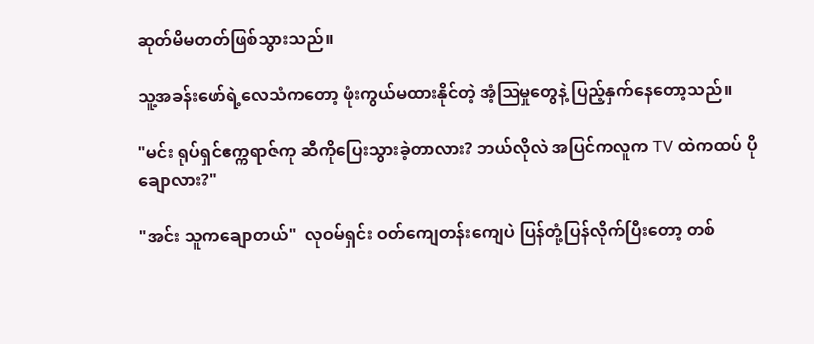ဆုတ်မိမတတ်ဖြစ်သွားသည်။

သူ့အခန်းဖော်ရဲ့လေသံကတော့ ဖုံးကွယ်မထားနိုင်တဲ့ အံ့ဩမှုတွေနဲ့ ပြည့်နှက်နေတော့သည်။

"မင်း ရုပ်ရှင်ဧက္ကရာဇ်ကု ဆီကိုပြေးသွားခဲ့တာလား? ဘယ်လိုလဲ အပြင်ကလူက TV ထဲကထပ် ပိုချောလား?"

"အင်း သူကချောတယ်"  လုဝမ်ရှင်း ဝတ်ကျေတန်းကျေပဲ ပြန်တုံ့ပြန်လိုက်ပြီးတော့ တစ်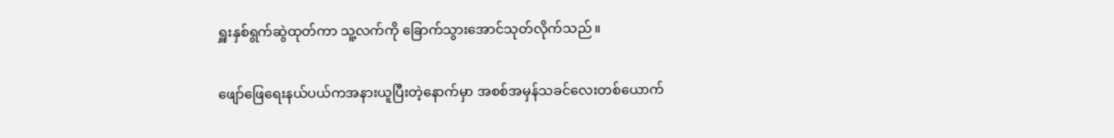ရှူးနှစ်ရွက်ဆွဲထုတ်ကာ သူ့လက်ကို ခြောက်သွားအောင်သုတ်လိုက်သည်။

ဖျော်ဖြေရေးနယ်ပယ်ကအနားယူပြီးတဲ့နောက်မှာ အစစ်အမှန်သခင်လေးတစ်ယောက်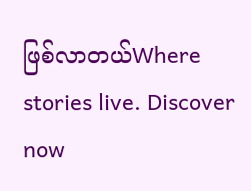ဖြစ်လာတယ်Where stories live. Discover now